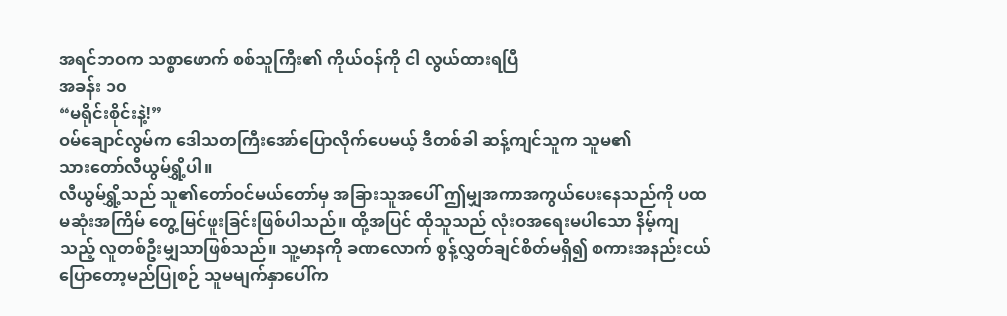အရင်ဘဝက သစ္စာဖောက် စစ်သူကြီး၏ ကိုယ်ဝန်ကို ငါ လွယ်ထားရပြီ
အခန်း ၁၀
“မရိုင်းစိုင်းနဲ့!”
ဝမ်ချောင်လွမ်က ဒေါသတကြီးအော်ပြောလိုက်ပေမယ့် ဒီတစ်ခါ ဆန့်ကျင်သူက သူမ၏
သားတော်လီယွမ်ရွှိ့ပါ။
လီယွမ်ရွှိ့သည် သူ၏တော်ဝင်မယ်တော်မှ အခြားသူအပေါ် ဤမျှအကာအကွယ်ပေးနေသည်ကို ပထမဆုံးအကြိမ် တွေ့မြင်ဖူးခြင်းဖြစ်ပါသည်။ ထို့အပြင် ထိုသူသည် လုံးဝအရေးမပါသော နိမ့်ကျသည့် လူတစ်ဦးမျှသာဖြစ်သည်။ သူ့မာနကို ခဏလောက် စွန့်လွှတ်ချင်စိတ်မရှိ၍ စကားအနည်းငယ်ပြောတော့မည်ပြုစဉ် သူမမျက်နှာပေါ်က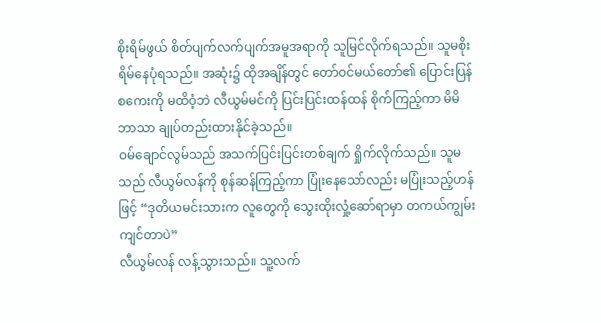စိုးရိမ်ဖွယ် စိတ်ပျက်လက်ပျက်အမူအရာကို သူမြင်လိုက်ရသည်။ သူမစိုးရိမ်နေပုံရသည်။ အဆုံး၌ ထိုအချိန်တွင် တော်ဝင်မယ်တော်၏ ပြောင်းပြန်စကေးကို မထိဝံ့ဘဲ လီယွမ်မင်ကို ပြင်းပြင်းထန်ထန် စိုက်ကြည့်ကာ မိမိဘာသာ ချုပ်တည်းထားနိုင်ခဲ့သည်။
ဝမ်ချောင်လွမ်သည် အသက်ပြင်းပြင်းတစ်ချက် ရှိုက်လိုက်သည်။ သူမသည် လီယွမ်လန်ကို စုန်ဆန်ကြည့်ကာ ပြုံးနေသော်လည်း မပြုံးသည့်ဟန်ဖြင့် “ဒုတိယမင်းသားက လူတွေကို သွေးထိုးလှုံ့ဆော်ရာမှာ တကယ်ကျွမ်းကျင်တာပဲ”
လီယွမ်လန် လန့်သွားသည်။ သူ့လက်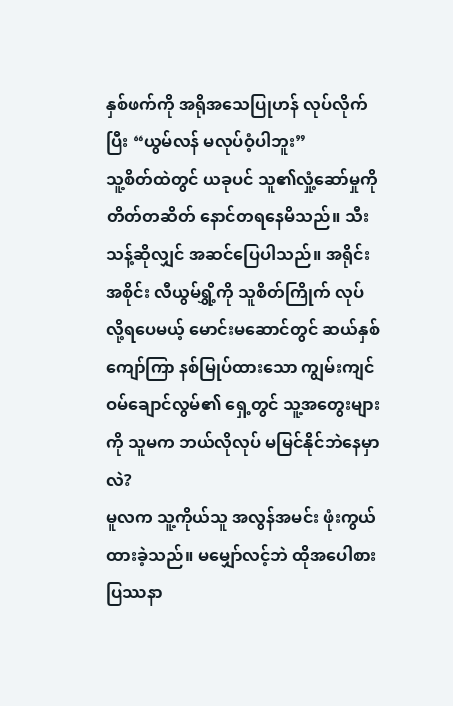နှစ်ဖက်ကို အရိုအသေပြုဟန် လုပ်လိုက်ပြီး “ယွမ်လန် မလုပ်ဝံ့ပါဘူး”
သူ့စိတ်ထဲတွင် ယခုပင် သူ၏လှုံ့ဆော်မှုကို တိတ်တဆိတ် နောင်တရနေမိသည်။ သီးသန့်ဆိုလျှင် အဆင်ပြေပါသည်။ အရိုင်းအစိုင်း လီယွမ်ရွှိ့ကို သူစိတ်ကြိုက် လုပ်လို့ရပေမယ့် မောင်းမဆောင်တွင် ဆယ်နှစ်ကျော်ကြာ နစ်မြုပ်ထားသော ကျွမ်းကျင် ဝမ်ချောင်လွမ်၏ ရှေ့တွင် သူ့အတွေးများကို သူမက ဘယ်လိုလုပ် မမြင်နိုင်ဘဲနေမှာလဲ?
မူလက သူ့ကိုယ်သူ အလွန်အမင်း ဖုံးကွယ်ထားခဲ့သည်။ မမျှော်လင့်ဘဲ ထိုအပေါစား ပြဿနာ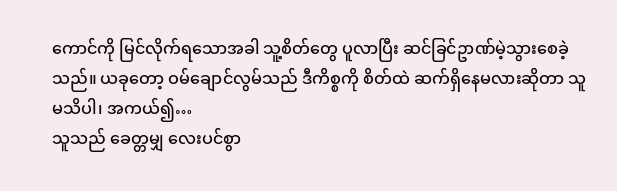ကောင်ကို မြင်လိုက်ရသောအခါ သူ့စိတ်တွေ ပူလာပြီး ဆင်ခြင်ဥာဏ်မဲ့သွားစေခဲ့သည်။ ယခုတော့ ဝမ်ချောင်လွမ်သည် ဒီကိစ္စကို စိတ်ထဲ ဆက်ရှိနေမလားဆိုတာ သူ မသိပါ၊ အကယ်၍…
သူသည် ခေတ္တမျှ လေးပင်စွာ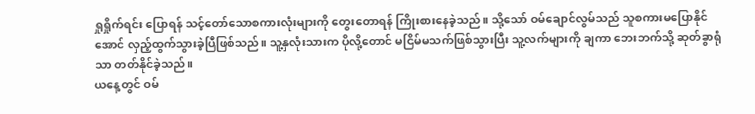ရှုရှိုက်ရင်း ပြောရန် သင့်တော်သောစကားလုံးများကို တွေးတောရန် ကြိုးစားနေခဲ့သည်။ သို့သော် ဝမ်ချောင်လွမ်သည် သူစကားမပြောနိုင်အောင် လှည့်ထွက်သွားခဲ့ပြီဖြစ်သည်။ သူ့နှလုံးသားက ပိုလို့တောင် မငြိမ်မသက်ဖြစ်သွားပြီး သူ့လက်များကို ချကာ ဘေးဘက်သို့ ဆုတ်ခွာရုံသာ တတ်နိုင်ခဲ့သည်။
ယနေ့တွင် ဝမ်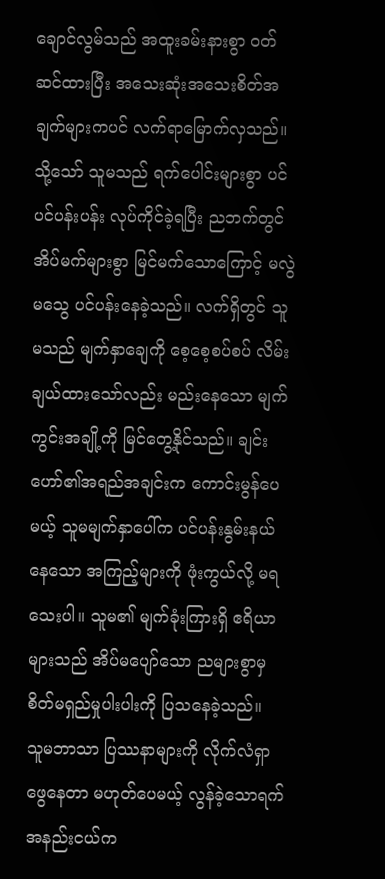ချောင်လွမ်သည် အထူးခမ်းနားစွာ ၀တ်ဆင်ထားပြီး အသေးဆုံးအသေးစိတ်အချက်များကပင် လက်ရာမြောက်လှသည်။ သို့သော် သူမသည် ရက်ပေါင်းများစွာ ပင်ပင်ပန်းပန်း လုပ်ကိုင်ခဲ့ရပြီး ညဘက်တွင် အိပ်မက်များစွာ မြင်မက်သောကြောင့် မလွဲမသွေ ပင်ပန်းနေခဲ့သည်။ လက်ရှိတွင် သူမသည် မျက်နှာချေကို စေ့စေ့စပ်စပ် လိမ်းချယ်ထားသော်လည်း မည်းနေသော မျက်ကွင်းအချို့ကို မြင်တွေ့နိုင်သည်။ ချင်းဟော်၏အရည်အချင်းက ကောင်းမွန်ပေမယ့် သူမမျက်နှာပေါ်က ပင်ပန်းနွမ်းနယ်နေသော အကြည့်များကို ဖုံးကွယ်လို့ မရသေးပါ။ သူမ၏ မျက်ခုံးကြားရှိ ဧရိယာများသည် အိပ်မပျော်သော ညများစွာမှ စိတ်မရှည်မှုပါးပါးကို ပြသနေခဲ့သည်။
သူမဘာသာ ပြဿနာများကို လိုက်လံရှာဖွေနေတာ မဟုတ်ပေမယ့် လွန်ခဲ့သောရက်အနည်းငယ်က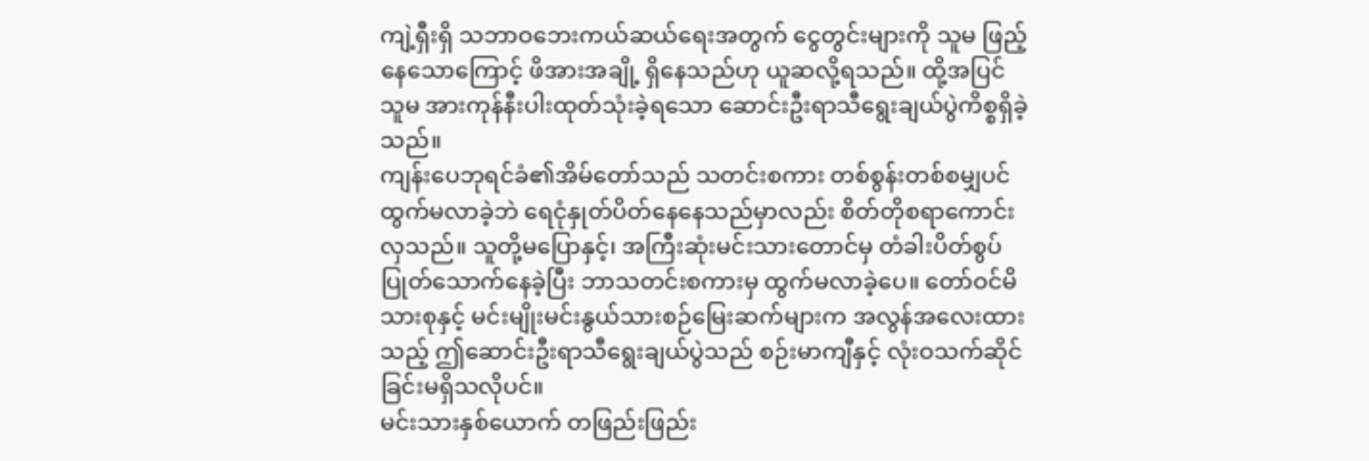ကျဲ့ရှီးရှိ သဘာဝဘေးကယ်ဆယ်ရေးအတွက် ငွေတွင်းများကို သူမ ဖြည့်နေသောကြောင့် ဖိအားအချို့ ရှိနေသည်ဟု ယူဆလို့ရသည်။ ထို့အပြင် သူမ အားကုန်နီးပါးထုတ်သုံးခဲ့ရသော ဆောင်းဦးရာသီရွေးချယ်ပွဲကိစ္စရှိခဲ့သည်။
ကျန်းပေဘုရင်ခံ၏အိမ်တော်သည် သတင်းစကား တစ်စွန်းတစ်စမျှပင် ထွက်မလာခဲ့ဘဲ ရေငုံနှုတ်ပိတ်နေနေသည်မှာလည်း စိတ်တိုစရာကောင်းလှသည်။ သူတို့မပြောနှင့်၊ အကြီးဆုံးမင်းသားတောင်မှ တံခါးပိတ်စွပ်ပြုတ်သောက်နေခဲ့ပြီး ဘာသတင်းစကားမှ ထွက်မလာခဲ့ပေ။ တော်ဝင်မိသားစုနှင့် မင်းမျိုးမင်းနွယ်သားစဉ်မြေးဆက်များက အလွန်အလေးထားသည့် ဤဆောင်းဦးရာသီရွေးချယ်ပွဲသည် စဉ်းမာကျီနှင့် လုံးဝသက်ဆိုင်ခြင်းမရှိသလိုပင်။
မင်းသားနှစ်ယောက် တဖြည်းဖြည်း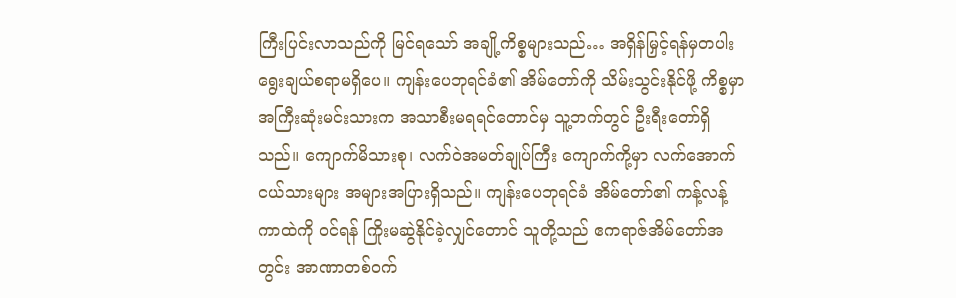ကြီးပြင်းလာသည်ကို မြင်ရသော် အချို့ကိစ္စများသည်… အရှိန်မြှင့်ရန်မှတပါး ရွေးချယ်စရာမရှိပေ။ ကျန်းပေဘုရင်ခံ၏ အိမ်တော်ကို သိမ်းသွင်းနိုင်ဖို့ ကိစ္စမှာ အကြီးဆုံးမင်းသားက အသာစီးမရရင်တောင်မှ သူ့ဘက်တွင် ဦးရီးတော်ရှိသည်။ ကျောက်မိသားစု၊ လက်ဝဲအမတ်ချုပ်ကြီး ကျောက်ကို့မှာ လက်အောက်ငယ်သားများ အများအပြားရှိသည်။ ကျန်းပေဘုရင်ခံ အိမ်တော်၏ ကန့်လန့်ကာထဲကို ဝင်ရန် ကြိုးမဆွဲနိုင်ခဲ့လျှင်တောင် သူတို့သည် ဧကရာဇ်အိမ်တော်အတွင်း အာဏာတစ်ဝက်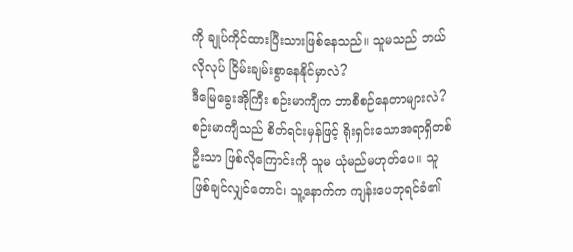ကို ချုပ်ကိုင်ထားပြီးသားဖြစ်နေသည်။ သူမသည် ဘယ်လိုလုပ် ငြိမ်းချမ်းစွာနေနိုင်မှာလဲ?
ဒီမြေခွေးအိုကြီး စဉ်းမာကျီက ဘာစီစဉ်နေတာများလဲ?
စဉ်းမာကျီသည် စိတ်ရင်းမှန်ဖြင့် ရိုးရှင်းသောအရာရှိတစ်ဦးသာ ဖြစ်လိုကြောင်းကို သူမ ယုံမည်မဟုတ်ပေ။ သူဖြစ်ချင်လျှင်တောင်၊ သူ့နောက်က ကျန်းပေဘုရင်ခံ၏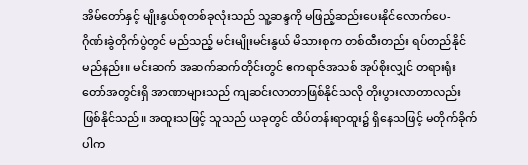အိမ်တော်နှင့် မျိုးနွယ်စုတစ်ခုလုံးသည် သူ့ဆန္ဒကို မဖြည့်ဆည်းပေးနိုင်လောက်ပေ- ဂိုဏ်းခွဲတိုက်ပွဲတွင် မည်သည့် မင်းမျိုးမင်းနွယ် မိသားစုက တစ်ထီးတည်း ရပ်တည်နိုင်မည်နည်း။ မင်းဆက် အဆက်ဆက်တိုင်းတွင် ဧကရာဇ်အသစ် အုပ်စိုးလျှင် တရားရုံးတော်အတွင်းရှိ အာဏာများသည် ကျဆင်းလာတာဖြစ်နိုင်သလို တိုးပွားလာတာလည်းဖြစ်နိုင်သည်။ အထူးသဖြင့် သူသည် ယခုတွင် ထိပ်တန်းရာထူး၌ ရှိနေသဖြင့် မတိုက်ခိုက်ပါက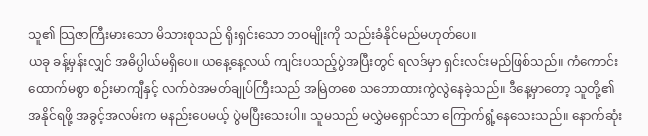သူ၏ သြဇာကြီးမားသော မိသားစုသည် ရိုးရှင်းသော ဘဝမျိုးကို သည်းခံနိုင်မည်မဟုတ်ပေ။
ယခု ခန့်မှန်းလျှင် အဓိပ္ပါယ်မရှိပေ။ ယနေ့နေ့လယ် ကျင်းပသည့်ပွဲအပြီးတွင် ရလဒ်မှာ ရှင်းလင်းမည်ဖြစ်သည်။ ကံကောင်းထောက်မစွာ စဉ်းမာကျီနှင့် လက်ဝဲအမတ်ချုပ်ကြီးသည် အမြဲတစေ သဘောထားကွဲလွဲနေခဲ့သည်။ ဒီနေ့မှာတော့ သူတို့၏ အနိုင်ရဖို့ အခွင့်အလမ်းက မနည်းပေမယ့် ပွဲမပြီးသေးပါ။ သူမသည် မလွှဲမရှောင်သာ ကြောက်ရွံ့နေသေးသည်။ နောက်ဆုံး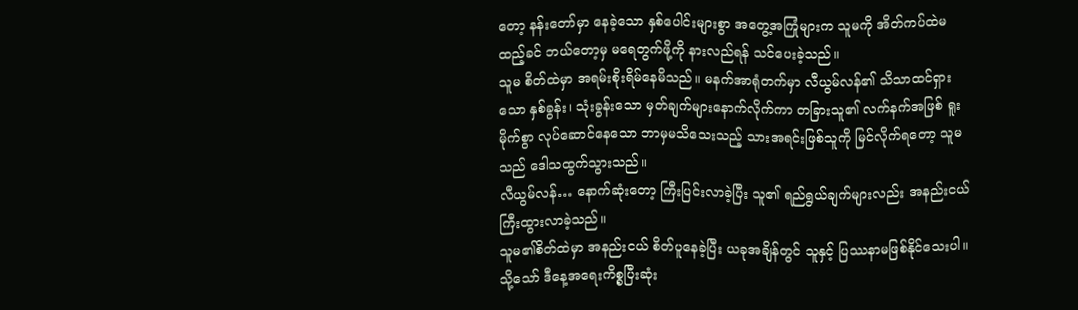တော့ နန်းတော်မှာ နေခဲ့သော နှစ်ပေါင်းများစွာ အတွေ့အကြုံများက သူမကို အိတ်ကပ်ထဲမထည့်ခင် ဘယ်တော့မှ မရေတွက်ဖို့ကို နားလည်ရန် သင်ပေးခဲ့သည်။
သူမ စိတ်ထဲမှာ အရမ်းစိုးရိမ်နေမိသည်။ မနက်အာရုံတက်မှာ လီယွမ်လန်၏ သိသာထင်ရှားသော နှစ်ခွန်း၊ သုံးခွန်းသော မှတ်ချက်များနောက်လိုက်ကာ တခြားသူ၏ လက်နက်အဖြစ် ရူးမိုက်စွာ လုပ်ဆောင်နေသော ဘာမှမသိသေးသည့် သားအရင်းဖြစ်သူကို မြင်လိုက်ရတော့ သူမသည် ဒေါသထွက်သွားသည်။
လီယွမ်လန်… နောက်ဆုံးတော့ ကြီးပြင်းလာခဲ့ပြီး သူ၏ ရည်ရွယ်ချက်များလည်း အနည်းငယ် ကြီးထွားလာခဲ့သည်။
သူမ၏စိတ်ထဲမှာ အနည်းငယ် စိတ်ပူနေခဲ့ပြီး ယခုအချိန်တွင် သူနှင့် ပြဿနာမဖြစ်နိုင်သေးပါ။ သို့သော် ဒီနေ့အရေးကိစ္စပြီးဆုံး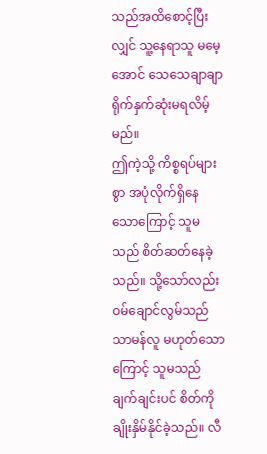သည်အထိစောင့်ပြီးလျှင် သူ့နေရာသူ မမေ့အောင် သေသေချာချာ ရိုက်နှက်ဆုံးမရလိမ့်မည်။
ဤကဲ့သို့ ကိစ္စရပ်များစွာ အပုံလိုက်ရှိနေသောကြောင့် သူမသည် စိတ်ဆတ်နေခဲ့သည်။ သို့သော်လည်း
ဝမ်ချောင်လွမ်သည် သာမန်လူ မဟုတ်သောကြောင့် သူမသည် ချက်ချင်းပင် စိတ်ကိုချိုးနှိမ်နိုင်ခဲ့သည်။ လီ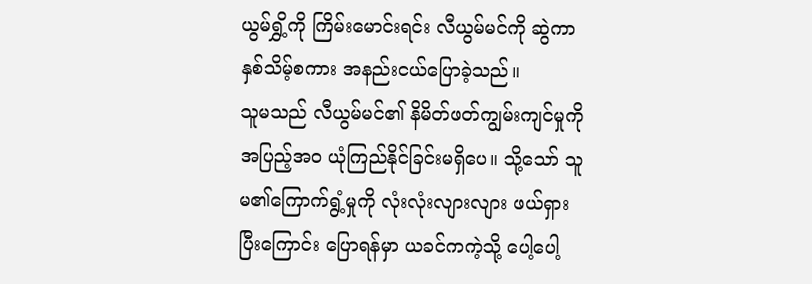ယွမ်ရွှိ့ကို ကြိမ်းမောင်းရင်း လီယွမ်မင်ကို ဆွဲကာ နှစ်သိမ့်စကား အနည်းငယ်ပြောခဲ့သည်။
သူမသည် လီယွမ်မင်၏ နိမိတ်ဖတ်ကျွမ်းကျင်မှုကို အပြည့်အ၀ ယုံကြည်နိုင်ခြင်းမရှိပေ။ သို့သော် သူမ၏ကြောက်ရွံ့မှုကို လုံးလုံးလျားလျား ဖယ်ရှားပြီးကြောင်း ပြောရန်မှာ ယခင်ကကဲ့သို့ ပေါ့ပေါ့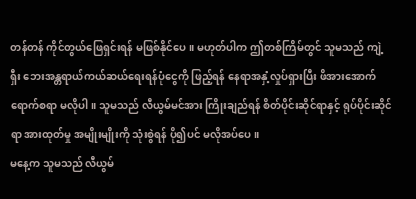တန်တန် ကိုင်တွယ်ဖြေရှင်းရန် မဖြစ်နိုင်ပေ။ မဟုတ်ပါက ဤတစ်ကြိမ်တွင် သူမသည် ကျဲ့ရှီး ဘေးအန္တရာယ်ကယ်ဆယ်ရေးရန်ပုံငွေကို ဖြည့်ရန် နေရာအနှံ့လှုပ်ရှားပြီး ဖိအားအောက် ရောက်စရာ မလိုပါ။ သူမသည် လီယွမ်မင်အား ကြိုးချည်ရန် စိတ်ပိုင်းဆိုင်ရာနှင့် ရုပ်ပိုင်းဆိုင်ရာ အားထုတ်မှု အမျိုးမျိုးကို သုံးစွဲရန် ပို၍ပင် မလိုအပ်ပေ။
မနေ့က သူမသည် လီယွမ်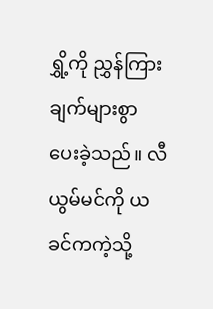ရွှိ့ကို ညွှန်ကြားချက်များစွာ ပေးခဲ့သည်။ လီယွမ်မင်ကို ယခင်ကကဲ့သို့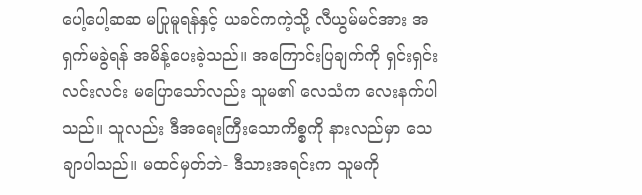ပေါ့ပေါ့ဆဆ မပြုမူရန်နှင့် ယခင်ကကဲ့သို့ လီယွမ်မင်အား အရှက်မခွဲရန် အမိန့်ပေးခဲ့သည်။ အကြောင်းပြချက်ကို ရှင်းရှင်းလင်းလင်း မပြောသော်လည်း သူမ၏ လေသံက လေးနက်ပါသည်။ သူလည်း ဒီအရေးကြီးသောကိစ္စကို နားလည်မှာ သေချာပါသည်။ မထင်မှတ်ဘဲ- ဒီသားအရင်းက သူမကို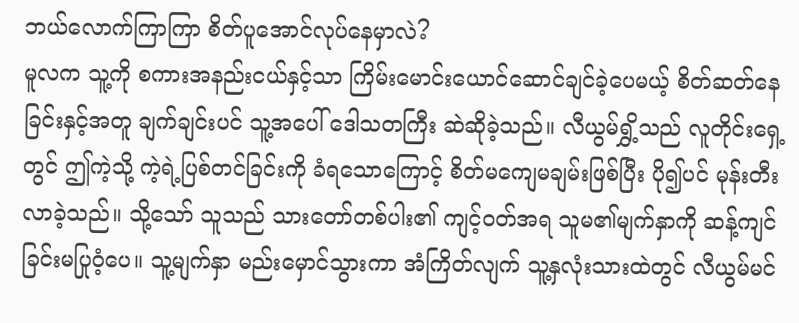ဘယ်လောက်ကြာကြာ စိတ်ပူအောင်လုပ်နေမှာလဲ?
မူလက သူ့ကို စကားအနည်းငယ်နှင့်သာ ကြိမ်းမောင်းယောင်ဆောင်ချင်ခဲ့ပေမယ့် စိတ်ဆတ်နေခြင်းနှင့်အတူ ချက်ချင်းပင် သူ့အပေါ် ဒေါသတကြီး ဆဲဆိုခဲ့သည်။ လီယွမ်ရွှိ့သည် လူတိုင်းရှေ့တွင် ဤကဲ့သို့ ကဲ့ရဲ့ပြစ်တင်ခြင်းကို ခံရသောကြောင့် စိတ်မကျေမချမ်းဖြစ်ပြီး ပို၍ပင် မုန်းတီးလာခဲ့သည်။ သို့သော် သူသည် သားတော်တစ်ပါး၏ ကျင့်ဝတ်အရ သူမ၏မျက်နှာကို ဆန့်ကျင်ခြင်းမပြုဝံ့ပေ။ သူ့မျက်နှာ မည်းမှောင်သွားကာ အံကြိတ်လျက် သူ့နှလုံးသားထဲတွင် လီယွမ်မင်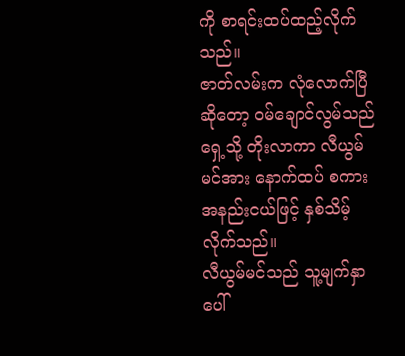ကို စာရင်းထပ်ထည့်လိုက်သည်။
ဇာတ်လမ်းက လုံလောက်ပြီဆိုတော့ ဝမ်ချောင်လွမ်သည် ရှေ့သို့ တိုးလာကာ လီယွမ်မင်အား နောက်ထပ် စကားအနည်းငယ်ဖြင့် နှစ်သိမ့်လိုက်သည်။
လီယွမ်မင်သည် သူ့မျက်နှာပေါ်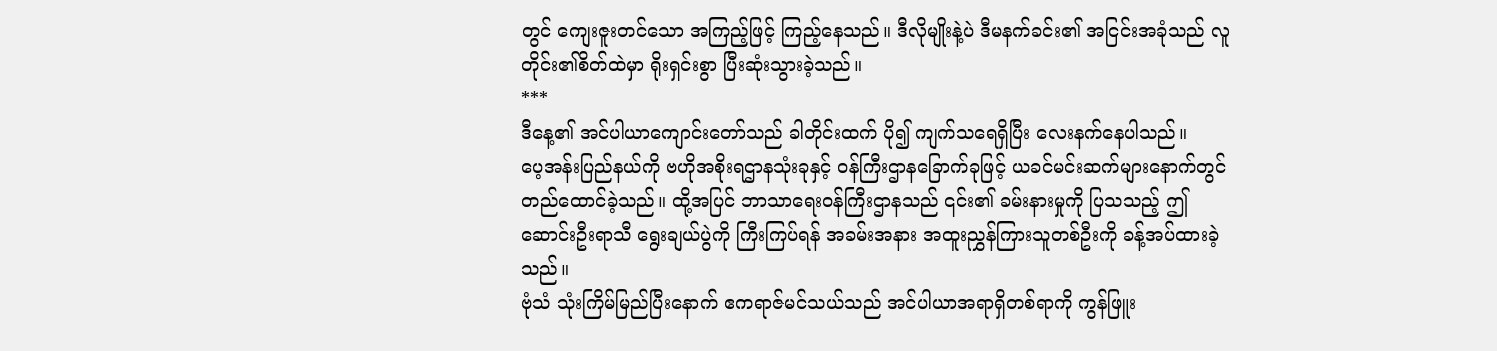တွင် ကျေးဇူးတင်သော အကြည့်ဖြင့် ကြည့်နေသည်။ ဒီလိုမျိုးနဲ့ပဲ ဒီမနက်ခင်း၏ အငြင်းအခုံသည် လူတိုင်း၏စိတ်ထဲမှာ ရိုးရှင်းစွာ ပြီးဆုံးသွားခဲ့သည်။
***
ဒီနေ့၏ အင်ပါယာကျောင်းတော်သည် ခါတိုင်းထက် ပို၍ ကျက်သရေရှိပြီး လေးနက်နေပါသည်။
ပေ့အန်းပြည်နယ်ကို ဗဟိုအစိုးရဌာနသုံးခုနှင့် ဝန်ကြီးဌာနခြောက်ခုဖြင့် ယခင်မင်းဆက်များနောက်တွင် တည်ထောင်ခဲ့သည်။ ထို့အပြင် ဘာသာရေးဝန်ကြီးဌာနသည် ၎င်း၏ ခမ်းနားမှုကို ပြသသည့် ဤဆောင်းဦးရာသီ ရွေးချယ်ပွဲကို ကြီးကြပ်ရန် အခမ်းအနား အထူးညွှန်ကြားသူတစ်ဦးကို ခန့်အပ်ထားခဲ့သည်။
ဗုံသံ သုံးကြိမ်မြည်ပြီးနောက် ဧကရာဇ်မင်သယ်သည် အင်ပါယာအရာရှိတစ်ရာကို ကွန်ဖြူး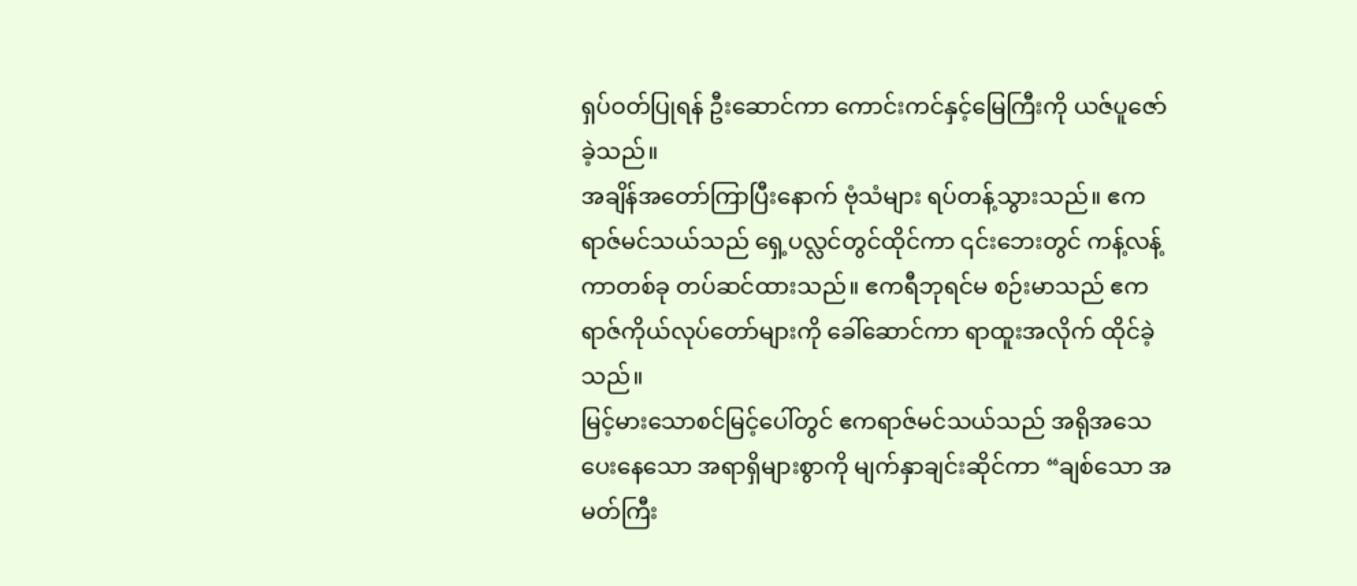ရှပ်ဝတ်ပြုရန် ဦးဆောင်ကာ ကောင်းကင်နှင့်မြေကြီးကို ယဇ်ပူဇော်ခဲ့သည်။
အချိန်အတော်ကြာပြီးနောက် ဗုံသံများ ရပ်တန့်သွားသည်။ ဧကရာဇ်မင်သယ်သည် ရှေ့ပလ္လင်တွင်ထိုင်ကာ ၎င်းဘေးတွင် ကန့်လန့်ကာတစ်ခု တပ်ဆင်ထားသည်။ ဧကရီဘုရင်မ စဉ်းမာသည် ဧကရာဇ်ကိုယ်လုပ်တော်များကို ခေါ်ဆောင်ကာ ရာထူးအလိုက် ထိုင်ခဲ့သည်။
မြင့်မားသောစင်မြင့်ပေါ်တွင် ဧကရာဇ်မင်သယ်သည် အရိုအသေပေးနေသော အရာရှိများစွာကို မျက်နှာချင်းဆိုင်ကာ “ချစ်သော အမတ်ကြီး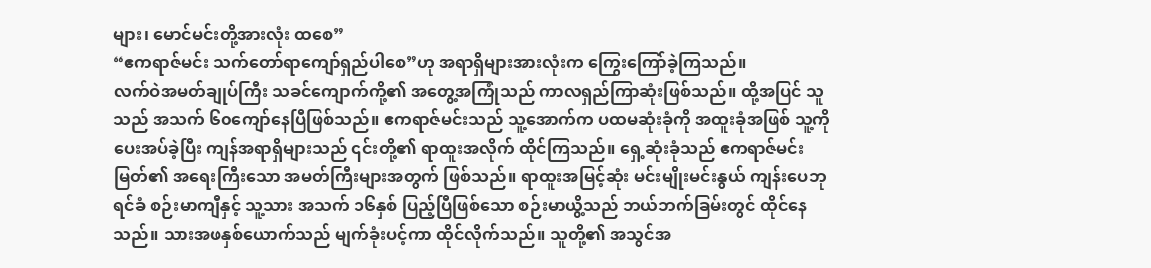များ၊ မောင်မင်းတို့အားလုံး ထစေ”
“ဧကရာဇ်မင်း သက်တော်ရာကျော်ရှည်ပါစေ”ဟု အရာရှိများအားလုံးက ကြွေးကြော်ခဲ့ကြသည်။
လက်ဝဲအမတ်ချုပ်ကြီး သခင်ကျောက်ကို့၏ အတွေ့အကြုံသည် ကာလရှည်ကြာဆုံးဖြစ်သည်။ ထို့အပြင် သူသည် အသက် ၆၀ကျော်နေပြီဖြစ်သည်။ ဧကရာဇ်မင်းသည် သူ့အောက်က ပထမဆုံးခုံကို အထူးခုံအဖြစ် သူ့ကို ပေးအပ်ခဲ့ပြီး ကျန်အရာရှိများသည် ၎င်းတို့၏ ရာထူးအလိုက် ထိုင်ကြသည်။ ရှေ့ဆုံးခုံသည် ဧကရာဇ်မင်းမြတ်၏ အရေးကြီးသော အမတ်ကြီးများအတွက် ဖြစ်သည်။ ရာထူးအမြင့်ဆုံး မင်းမျိုးမင်းနွယ် ကျန်းပေဘုရင်ခံ စဉ်းမာကျီနှင့် သူ့သား အသက် ၁၆နှစ် ပြည့်ပြီဖြစ်သော စဉ်းမာယွိ့သည် ဘယ်ဘက်ခြမ်းတွင် ထိုင်နေသည်။ သားအဖနှစ်ယောက်သည် မျက်ခုံးပင့်ကာ ထိုင်လိုက်သည်။ သူတို့၏ အသွင်အ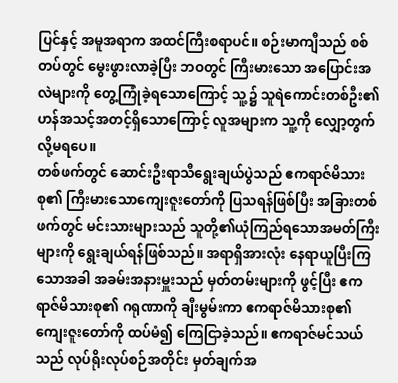ပြင်နှင့် အမူအရာက အထင်ကြီးစရာပင်။ စဉ်းမာကျီသည် စစ်တပ်တွင် မွေးဖွားလာခဲ့ပြီး ဘဝတွင် ကြီးမားသော အပြောင်းအလဲများကို တွေ့ကြုံခဲ့ရသောကြောင့် သူ့၌ သူရဲကောင်းတစ်ဦး၏ဟန်အသင့်အတင့်ရှိသောကြောင့် လူအများက သူ့ကို လျှော့တွက်လို့မရပေ။
တစ်ဖက်တွင် ဆောင်းဦးရာသီရွေးချယ်ပွဲသည် ဧကရာဇ်မိသားစု၏ ကြီးမားသောကျေးဇူးတော်ကို ပြသရန်ဖြစ်ပြီး အခြားတစ်ဖက်တွင် မင်းသားများသည် သူတို့၏ယုံကြည်ရသောအမတ်ကြီးများကို ရွေးချယ်ရန်ဖြစ်သည်။ အရာရှိအားလုံး နေရာယူပြီးကြသောအခါ အခမ်းအနားမှူးသည် မှတ်တမ်းများကို ဖွင့်ပြီး ဧကရာဇ်မိသားစု၏ ဂရုဏာကို ချီးမွမ်းကာ ဧကရာဇ်မိသားစု၏ ကျေးဇူးတော်ကို ထပ်မံ၍ ကြေငြာခဲ့သည်။ ဧကရာဇ်မင်သယ်သည် လုပ်ရိုးလုပ်စဉ်အတိုင်း မှတ်ချက်အ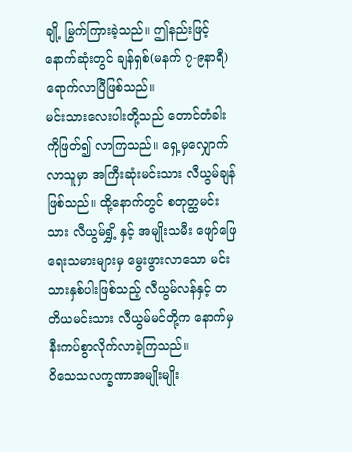ချို့ မြွက်ကြားခဲ့သည်။ ဤနည်းဖြင့်နောက်ဆုံးတွင် ချန်ရှစ်(မနက် ၇-၉နာရီ) ရောက်လာပြီဖြစ်သည်။
မင်းသားလေးပါးတို့သည် တောင်တံခါးကိုဖြတ်၍ လာကြသည်။ ရှေ့မှလျှောက်လာသူမှာ အကြီးဆုံးမင်းသား လီယွမ်ချန်ဖြစ်သည်။ ထို့နောက်တွင် စတုတ္ထမင်းသား လီယွမ်ရွှိ့ နှင့် အမျိုးသမီး ဖျော်ဖြေရေးသမားများမှ မွေးဖွားလာသော မင်းသားနှစ်ပါးဖြစ်သည့် လီယွမ်လန်နှင့် တတိယမင်းသား လီယွမ်မင်တို့က နောက်မှ နီးကပ်စွာလိုက်လာခဲ့ကြသည်။
ဝိသေသလက္ခဏာအမျိုးမျိုး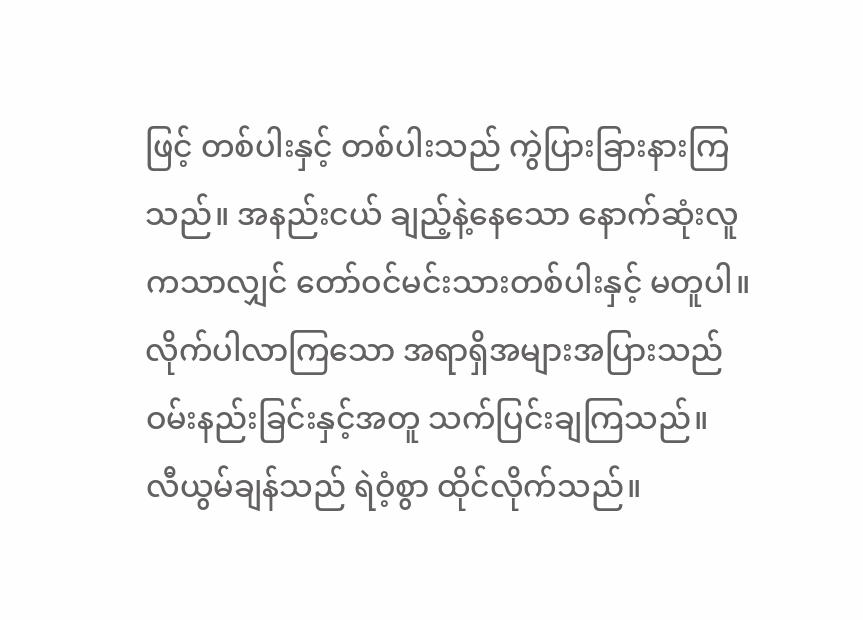ဖြင့် တစ်ပါးနှင့် တစ်ပါးသည် ကွဲပြားခြားနားကြသည်။ အနည်းငယ် ချည့်နဲ့နေသော နောက်ဆုံးလူကသာလျှင် တော်ဝင်မင်းသားတစ်ပါးနှင့် မတူပါ။
လိုက်ပါလာကြသော အရာရှိအများအပြားသည် ဝမ်းနည်းခြင်းနှင့်အတူ သက်ပြင်းချကြသည်။
လီယွမ်ချန်သည် ရဲဝံ့စွာ ထိုင်လိုက်သည်။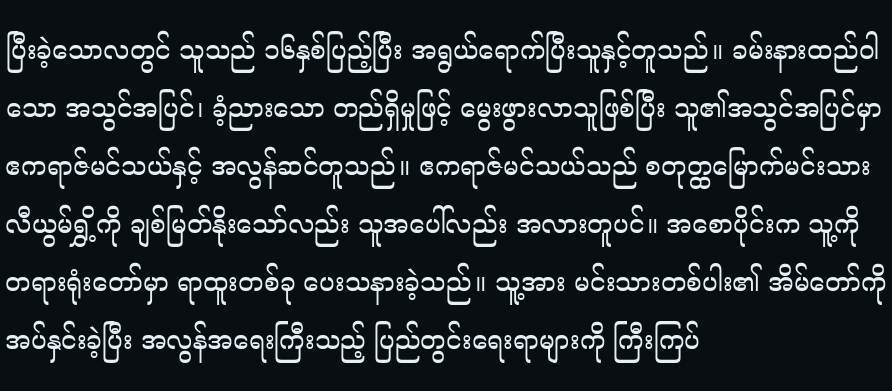ပြီးခဲ့သောလတွင် သူသည် ၁၆နှစ်ပြည့်ပြီး အရွယ်ရောက်ပြီးသူနှင့်တူသည်။ ခမ်းနားထည်ဝါသော အသွင်အပြင်၊ ခံ့ညားသော တည်ရှိမှုဖြင့် မွေးဖွားလာသူဖြစ်ပြီး သူ၏အသွင်အပြင်မှာ ဧကရာဇ်မင်သယ်နှင့် အလွန်ဆင်တူသည်။ ဧကရာဇ်မင်သယ်သည် စတုတ္ထမြောက်မင်းသား လီယွမ်ရွှိ့ကို ချစ်မြတ်နိုးသော်လည်း သူအပေါ်လည်း အလားတူပင်။ အစောပိုင်းက သူ့ကို တရားရုံးတော်မှာ ရာထူးတစ်ခု ပေးသနားခဲ့သည်။ သူ့အား မင်းသားတစ်ပါး၏ အိမ်တော်ကို အပ်နှင်းခဲ့ပြီး အလွန်အရေးကြီးသည့် ပြည်တွင်းရေးရာများကို ကြီးကြပ်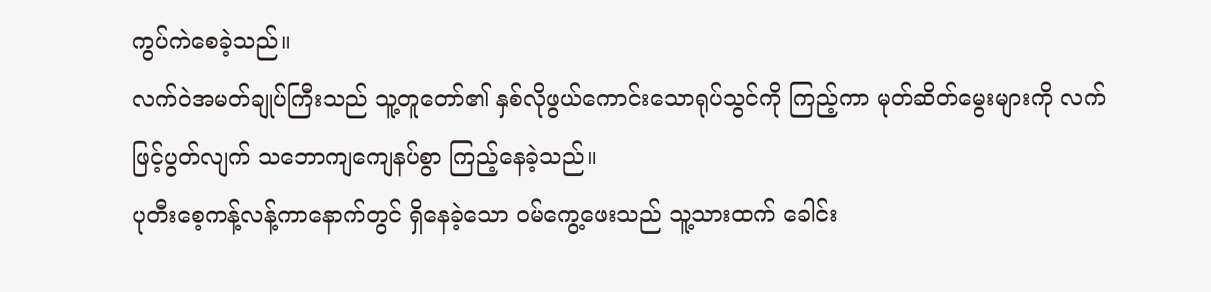ကွပ်ကဲစေခဲ့သည်။
လက်ဝဲအမတ်ချုပ်ကြီးသည် သူ့တူတော်၏ နှစ်လိုဖွယ်ကောင်းသောရုပ်သွင်ကို ကြည့်ကာ မုတ်ဆိတ်မွေးများကို လက်ဖြင့်ပွတ်လျက် သဘောကျကျေနပ်စွာ ကြည့်နေခဲ့သည်။
ပုတီးစေ့ကန့်လန့်ကာနောက်တွင် ရှိနေခဲ့သော ဝမ်ကွေ့ဖေးသည် သူ့သားထက် ခေါင်း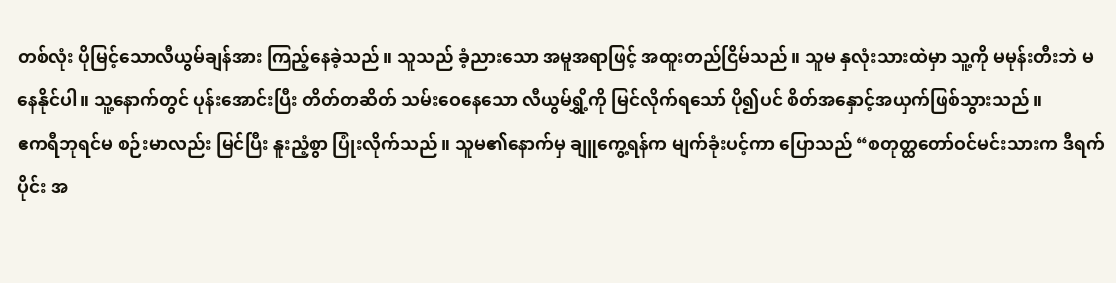တစ်လုံး ပိုမြင့်သောလီယွမ်ချန်အား ကြည့်နေခဲ့သည်။ သူသည် ခံ့ညားသော အမူအရာဖြင့် အထူးတည်ငြိမ်သည်။ သူမ နှလုံးသားထဲမှာ သူ့ကို မမုန်းတီးဘဲ မနေနိုင်ပါ။ သူ့နောက်တွင် ပုန်းအောင်းပြီး တိတ်တဆိတ် သမ်းဝေနေသော လီယွမ်ရွှိ့ကို မြင်လိုက်ရသော် ပို၍ပင် စိတ်အနှောင့်အယှက်ဖြစ်သွားသည်။
ဧကရီဘုရင်မ စဉ်းမာလည်း မြင်ပြီး နူးညံ့စွာ ပြုံးလိုက်သည်။ သူမ၏နောက်မှ ချူကွေ့ရန်က မျက်ခုံးပင့်ကာ ပြောသည် “စတုတ္ထတော်ဝင်မင်းသားက ဒီရက်ပိုင်း အ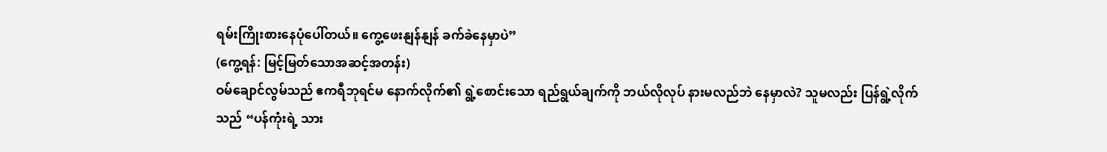ရမ်းကြိုးစားနေပုံပေါ်တယ်။ ကွေ့ဖေးနျန်နျန် ခက်ခဲနေမှာပဲ”
(ကွေ့ရန်: မြင့်မြတ်သောအဆင့်အတန်း)
ဝမ်ချောင်လွမ်သည် ဧကရီဘုရင်မ နောက်လိုက်၏ ရွဲ့စောင်းသော ရည်ရွယ်ချက်ကို ဘယ်လိုလုပ် နားမလည်ဘဲ နေမှာလဲ? သူမလည်း ပြန်ရွဲ့လိုက်သည် “ပန်ကုံးရဲ့ သား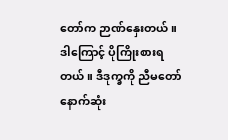တော်က ဉာဏ်နှေးတယ်။ ဒါကြောင့် ပိုကြိုးစားရတယ်။ ဒီဒုက္ခကို ညီမတော် နောက်ဆုံး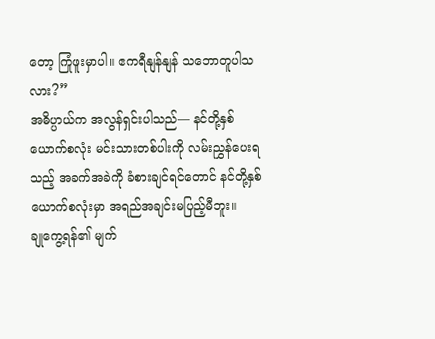တော့ ကြုံဖူးမှာပါ။ ဧကရီနျန်နျန် သဘောတူပါသလား?”
အဓိပ္ပာယ်က အလွန်ရှင်းပါသည်— နင်တို့နှစ်ယောက်စလုံး မင်းသားတစ်ပါးကို လမ်းညွှန်ပေးရသည့် အခက်အခဲကို ခံစားချင်ရင်တောင် နင်တို့နှစ်ယောက်စလုံးမှာ အရည်အချင်းမပြည့်မီဘူး။
ချုကွေ့ရန်၏ မျက်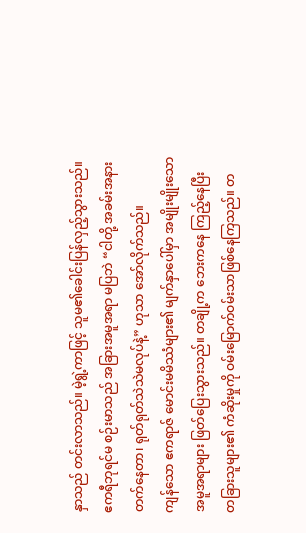နှာသည် တင်းလာသည်။ မဲ့ရွဲ့ကာဖြင့် သူမ၏ခေါင်းပြန်လှည့်သွားသည်။ ဧကရီဘုရင်မ စဉ်းမာသည် အခြားအမူအရာ မပြဘဲ “ငါတို့ အခမ်းအနားတက်နေတာ၊ ရုတ်ရုတ်သဲသဲမလုပ်နဲ့” ဟုသာ အော်လိုက်သည်။
ကျန်သော ဧကရာဇ် မောင်းမမိဿံများ၏ မျက်နှာပေါ်မှာ အမျိုးမျိုးသော အမူအရာများ ဖြတ်ပြေးသွားသည်။ တချို့က ဘေးကနေ ကြည့်နေပြီး တခြားသူများ၏ ကံဆိုးမှုကို ဝမ်းမြောက်ဝမ်းသာဖြစ်နေကြသည်။ တ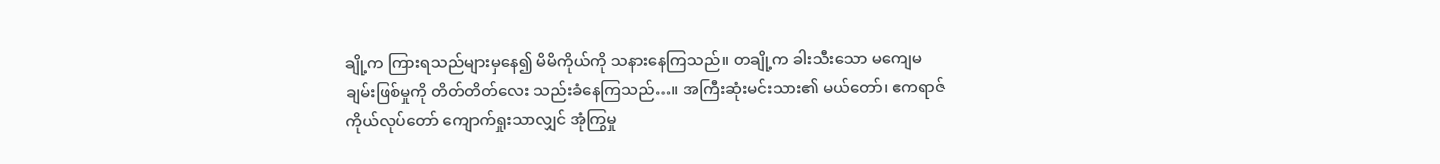ချို့က ကြားရသည်များမှနေ၍ မိမိကိုယ်ကို သနားနေကြသည်။ တချို့က ခါးသီးသော မကျေမချမ်းဖြစ်မှုကို တိတ်တိတ်လေး သည်းခံနေကြသည်…။ အကြီးဆုံးမင်းသား၏ မယ်တော်၊ ဧကရာဇ်ကိုယ်လုပ်တော် ကျောက်ရှုးသာလျှင် အုံကြွမှု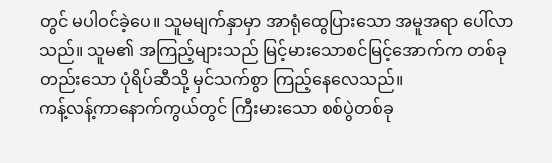တွင် မပါဝင်ခဲ့ပေ။ သူမမျက်နှာမှာ အာရုံထွေပြားသော အမူအရာ ပေါ်လာသည်။ သူမ၏ အကြည့်များသည် မြင့်မားသောစင်မြင့်အောက်က တစ်ခုတည်းသော ပုံရိပ်ဆီသို့ မှင်သက်စွာ ကြည့်နေလေသည်။
ကန့်လန့်ကာနောက်ကွယ်တွင် ကြီးမားသော စစ်ပွဲတစ်ခု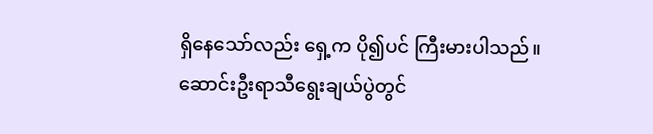ရှိနေသော်လည်း ရှေ့က ပို၍ပင် ကြီးမားပါသည်။
ဆောင်းဦးရာသီရွေးချယ်ပွဲတွင်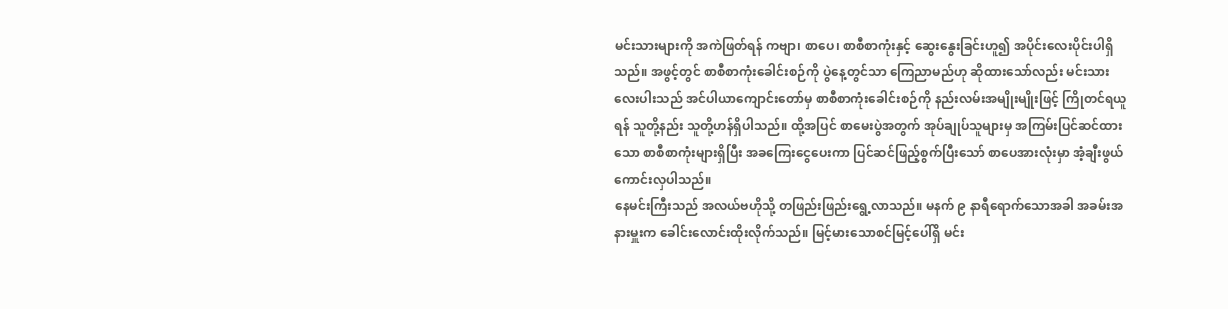မင်းသားများကို အကဲဖြတ်ရန် ကဗျာ၊ စာပေ၊ စာစီစာကုံးနှင့် ဆွေးနွေးခြင်းဟူ၍ အပိုင်းလေးပိုင်းပါရှိသည်။ အဖွင့်တွင် စာစီစာကုံးခေါင်းစဉ်ကို ပွဲနေ့တွင်သာ ကြေညာမည်ဟု ဆိုထားသော်လည်း မင်းသားလေးပါးသည် အင်ပါယာကျောင်းတော်မှ စာစီစာကုံးခေါင်းစဉ်ကို နည်းလမ်းအမျိုးမျိုးဖြင့် ကြိုတင်ရယူရန် သူတို့နည်း သူတို့ဟန်ရှိပါသည်။ ထို့အပြင် စာမေးပွဲအတွက် အုပ်ချုပ်သူများမှ အကြမ်းပြင်ဆင်ထားသော စာစီစာကုံးများရှိပြီး အခကြေးငွေပေးကာ ပြင်ဆင်ဖြည့်စွက်ပြီးသော် စာပေအားလုံးမှာ အံ့ချီးဖွယ်ကောင်းလှပါသည်။
နေမင်းကြီးသည် အလယ်ဗဟိုသို့ တဖြည်းဖြည်းရွေ့လာသည်။ မနက် ၉ နာရီရောက်သောအခါ အခမ်းအနားမှူးက ခေါင်းလောင်းထိုးလိုက်သည်။ မြင့်မားသောစင်မြင့်ပေါ်ရှိ မင်း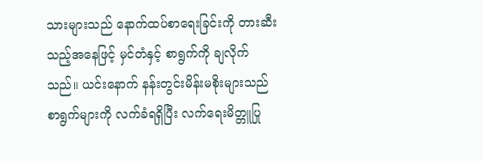သားများသည် နောက်ထပ်စာရေးခြင်းကို တားဆီးသည့်အနေဖြင့် မှင်တံနှင့် စာရွက်ကို ချလိုက်သည်။ ယင်းနောက် နန်းတွင်းမိန်းမစိုးများသည် စာရွက်များကို လက်ခံရရှိပြီး လက်ရေးမိတ္တူပြု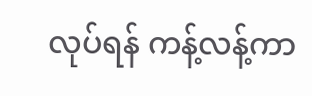လုပ်ရန် ကန့်လန့်ကာ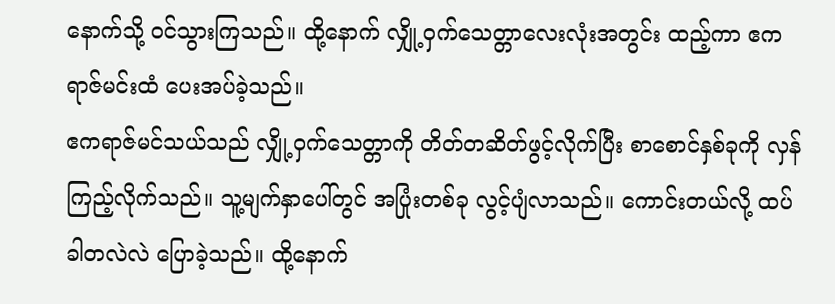နောက်သို့ ဝင်သွားကြသည်။ ထို့နောက် လျှို့ဝှက်သေတ္တာလေးလုံးအတွင်း ထည့်ကာ ဧကရာဇ်မင်းထံ ပေးအပ်ခဲ့သည်။
ဧကရာဇ်မင်သယ်သည် လျှို့ဝှက်သေတ္တာကို တိတ်တဆိတ်ဖွင့်လိုက်ပြီး စာစောင်နှစ်ခုကို လှန်ကြည့်လိုက်သည်။ သူ့မျက်နှာပေါ်တွင် အပြုံးတစ်ခု လွင့်ပျံလာသည်။ ကောင်းတယ်လို့ ထပ်ခါတလဲလဲ ပြောခဲ့သည်။ ထို့နောက်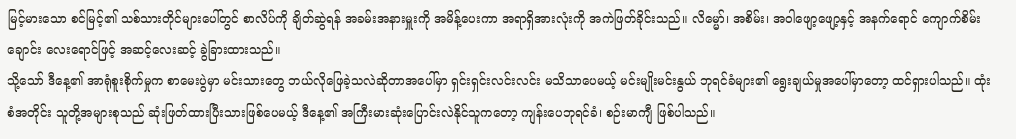မြင့်မားသော စင်မြင့်၏ သစ်သားတိုင်များပေါ်တွင် စာလိပ်ကို ချိတ်ဆွဲရန် အခမ်းအနားမှူးကို အမိန့်ပေးကာ အရာရှိအားလုံးကို အကဲဖြတ်ခိုင်းသည်။ လိမ္မော်၊ အစိမ်း၊ အဝါဖျော့ဖျော့နှင့် အနက်ရောင် ကျောက်စိမ်းချောင်း လေးရောင်ဖြင့် အဆင့်လေးဆင့် ခွဲခြားထားသည်။
သို့သော် ဒီနေ့၏ အာရုံစူးစိုက်မှုက စာမေးပွဲမှာ မင်းသားတွေ ဘယ်လိုဖြေခဲ့သလဲဆိုတာအပေါ်မှာ ရှင်းရှင်းလင်းလင်း မသိသာပေမယ့် မင်းမျိုးမင်းနွယ် ဘုရင်ခံများ၏ ရွေးချယ်မှုအပေါ်မှာတော့ ထင်ရှားပါသည်။ ထုံးစံအတိုင်း သူတို့အများစုသည် ဆုံးဖြတ်ထားပြီးသားဖြစ်ပေမယ့် ဒီနေ့၏ အကြီးမားဆုံးပြောင်းလဲနိုင်သူကတော့ ကျန်းပေဘုရင်ခံ၊ စဉ်းမာကျီ ဖြစ်ပါသည်။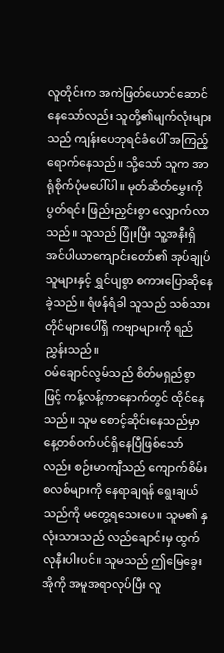လူတိုင်းက အကဲဖြတ်ယောင်ဆောင်နေသော်လည်း သူတို့၏မျက်လုံးများသည် ကျန်းပေဘုရင်ခံပေါ် အကြည့်ရောက်နေသည်။ သို့သော် သူက အာရုံစိုက်ပုံမပေါ်ပါ။ မုတ်ဆိတ်မွှေးကို ပွတ်ရင်း ဖြည်းညှင်းစွာ လျှောက်လာသည်။ သူသည် ပြုံးပြီး သူ့အနီးရှိ အင်ပါယာကျောင်းတော်၏ အုပ်ချုပ်သူများနှင့် ရွှင်ပျစွာ စကားပြောဆိုနေခဲ့သည်။ ရံဖန်ရံခါ သူသည် သစ်သားတိုင်များပေါ်ရှိ ကဗျာများကို ရည်ညွှန်းသည်။
ဝမ်ချောင်လွမ်သည် စိတ်မရှည်စွာဖြင့် ကန့်လန့်ကာနောက်တွင် ထိုင်နေသည်။ သူမ စောင့်ဆိုင်းနေသည်မှာ နေ့တစ်ဝက်ပင်ရှိနေပြီဖြစ်သော်လည်း စဉ်းမာကျီသည် ကျောက်စိမ်းစလစ်များကို နေရာချရန် ရွေးချယ်သည်ကို မတွေ့ရသေးပေ။ သူမ၏ နှလုံးသားသည် လည်ချောင်းမှ ထွက်လုနီးပါးပင်။ သူမသည် ဤမြေခွေးအိုကို အမူအရာလုပ်ပြီး လူ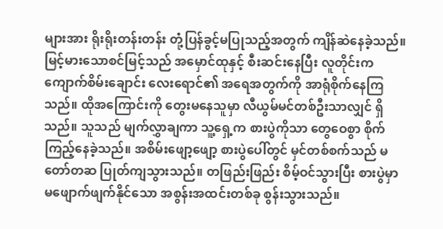များအား ရိုးရိုးတန်းတန်း တုံ့ပြန်ခွင့်မပြုသည့်အတွက် ကျိန်ဆဲနေခဲ့သည်။
မြင့်မားသောစင်မြင့်သည် အမှောင်ထုနှင့် စီးဆင်းနေပြီး လူတိုင်းက ကျောက်စိမ်းချောင်း လေးရောင်၏ အရေအတွက်ကို အာရုံစိုက်နေကြသည်။ ထိုအကြောင်းကို တွေးမနေသူမှာ လီယွမ်မင်တစ်ဦးသာလျှင် ရှိသည်။ သူသည် မျက်လွှာချကာ သူ့ရှေ့က စားပွဲကိုသာ တွေဝေစွာ စိုက်ကြည့်နေခဲ့သည်။ အစိမ်းဖျော့ဖျော့ စားပွဲပေါ်တွင် မှင်တစ်စက်သည် မတော်တဆ ပြုတ်ကျသွားသည်။ တဖြည်းဖြည်း စိမ့်ဝင်သွားပြီး စားပွဲမှာ မဖျောက်ဖျက်နိုင်သော အစွန်းအထင်းတစ်ခု စွန်းသွားသည်။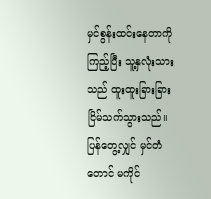မှင်စွန်းထင်းနေတာကို ကြည့်ပြီး သူ့နှလုံးသားသည် ထူးထူးခြားခြား ငြိမ်သက်သွားသည်။
ပြန်တွေ့လျှင် မှင်တံတောင် မကိုင်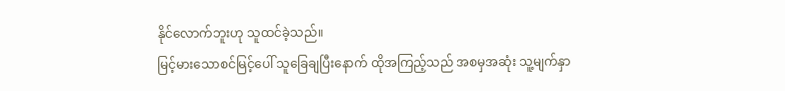နိုင်လောက်ဘူးဟု သူထင်ခဲ့သည်။
မြင့်မားသောစင်မြင့်ပေါ် သူခြေချပြီးနောက် ထိုအကြည့်သည် အစမှအဆုံး သူ့မျက်နှာ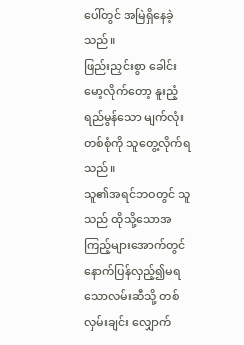ပေါ်တွင် အမြဲရှိနေခဲ့သည်။
ဖြည်းညှင်းစွာ ခေါင်းမော့လိုက်တော့ နူးညံ့ရည်မွန်သော မျက်လုံးတစ်စုံကို သူတွေ့လိုက်ရသည်။
သူ၏အရင်ဘဝတွင် သူသည် ထိုသို့သောအကြည့်များအောက်တွင် နောက်ပြန်လှည့်၍မရသောလမ်းဆီသို့ တစ်လှမ်းချင်း လျှောက်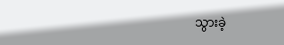သွားခဲ့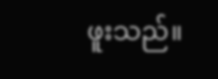ဖူးသည်။